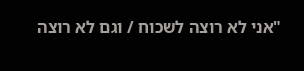"אני לא רוצה לשכוח / וגם לא רוצה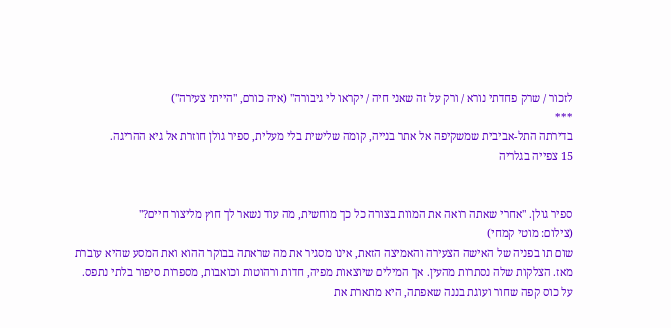לזכור / שרק פחדתי נורא / ורק על זה שאני חיה / יקראו לי גיבורה" (איה כורם, "הייתי צעירה")
***
בדירתה התל-אביבית שמשקיפה אל אתר בנייה, קומה שלישית בלי מעלית, ספיר גולן חוזרת אל גיא ההריגה.
15 צפייה בגלריה


ספיר גולן. "אחרי שאתה רואה את המוות בצורה כל כך מוחשית, מה עוד נשאר לך חוץ מליצור חיים?"
(צילום: מוטי קמחי)
שום תו בפניה של האישה הצעירה והאמיצה הזאת, אינו מסגיר את מה שראתה בבוקר ההוא ואת המסע שהיא עוברת מאז. הצלקות שלה נסתרות מהעין. אך המילים שיוצאות מפיה, חדות ורהוטות וכואבות, מספרות סיפור בלתי נתפס.
על כוס קפה שחור ועוגת בננה שאפתה, היא מתארת את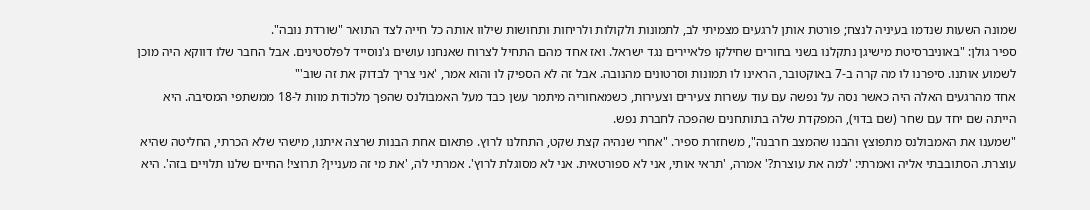שמונה השעות שנדמו בעיניה לנצח; פורטת אותן לרגעים מצמיתי לב, לתמונות ולקולות ולריחות ותחושות שילוו אותה כל חייה לצד התואר "שורדת נובה".
ספיר גולן: "באוניברסיטת מישיגן נתקלנו בשני בחורים שחילקו פלאיירים נגד ישראל. ואז אחד מהם התחיל לצרוח שאנחנו עושים ג'נוסייד לפלסטינים. אבל החבר שלו דווקא היה מוכן לשמוע אותנו. סיפרנו לו מה קרה ב-7 באוקטובר, הראינו לו תמונות וסרטונים מהנובה. אבל זה לא הספיק לו והוא אמר, 'אני צריך לבדוק את זה שוב'"
אחד מהרגעים האלה היה כאשר נסה על נפשה עם עוד עשרות צעירים וצעירות, כשמאחוריה מיתמר עשן כבד מעל האמבולנס שהפך מלכודת מוות ל-18 ממשתפי המסיבה. היא הייתה שם יחד עם שחר (שם בדוי), המפקדת שלה בתותחנים שהפכה לחברת נפש.
"שמענו את האמבולנס מתפוצץ והבנו שהמצב חרבנה", משחזרת ספיר. "אחרי שנהיה קצת שקט, התחלנו לרוץ. פתאום אחת הבנות שרצה איתנו, מישהי שלא הכרתי, החליטה שהיא עוצרת. הסתובבתי אליה ואמרתי: 'למה את עוצרת?' אמרה, 'תראי אותי, אני לא ספורטאית. אני לא מסוגלת לרוץ'. אמרתי לה, 'את מי זה מעניין? תרוצי! החיים שלנו תלויים בזה'. היא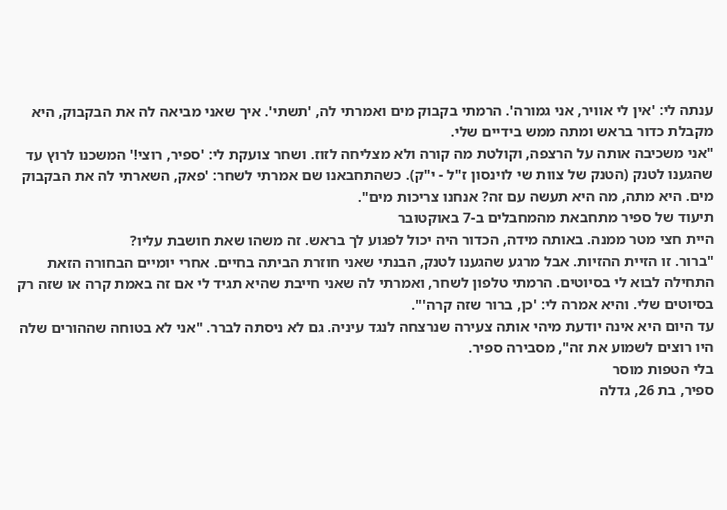ענתה לי: 'אין לי אוויר, אני גמורה'. הרמתי בקבוק מים ואמרתי לה, 'תשתי'. איך שאני מביאה לה את הבקבוק, היא מקבלת כדור בראש ומתה ממש בידיים שלי.
"אני משכיבה אותה על הרצפה, וקולטת מה קורה ולא מצליחה לזוז. ושחר צועקת לי: 'ספיר, רוצי!' המשכנו לרוץ עד שהגענו לטנק (הטנק של צוות שי לוינסון ז"ל - י"ק). כשהתחבאנו שם אמרתי לשחר: 'פאק, השארתי לה את הבקבוק מים. היא מתה, מה היא תעשה עם זה? אנחנו צריכות מים".
תיעוד של ספיר מתחבאת מהמחבלים ב-7 באוקטובר
היית חצי מטר ממנה. באותה מידה, הכדור היה יכול לפגוע לך בראש. זה משהו שאת חושבת עליו?
"ברור. זו הזיית ההזיות. אבל מרגע שהגענו לטנק, הבנתי שאני חוזרת הביתה בחיים. אחרי יומיים הבחורה הזאת התחילה לבוא לי בסיוטים. הרמתי טלפון לשחר, ואמרתי לה שאני חייבת שהיא תגיד לי אם זה באמת קרה או שזה רק בסיוטים שלי. והיא אמרה לי: 'כן, ברור שזה קרה'".
עד היום היא אינה יודעת מיהי אותה צעירה שנרצחה לנגד עיניה. גם לא ניסתה לברר. "אני לא בטוחה שההורים שלה היו רוצים לשמוע את זה", מסבירה ספיר.
בלי הטפות מוסר
ספיר, בת 26, גדלה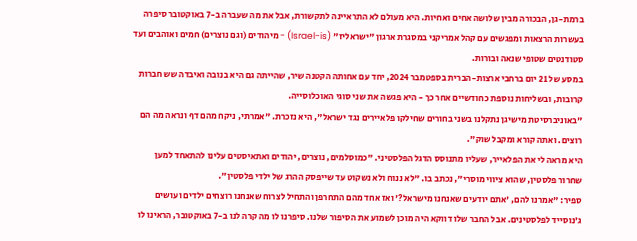ברמת-גן, הבכורה מבין שלושה אחים ואחיות. היא מעולם לא התראיינה לתקשורת, אבל את מה שעברה ב-7 באוקטובר סיפרה בעשרות הרצאות ומפגשים עם קהל אמריקני במסגרת ארגון "ישראליז" (Israel-is) - מיהודים (וגם נוצרים) חמים ואוהבים ועד סטודנטים שטופי שנאה ובורות.
במסע של 21 יום ברחבי ארצות-הברית בספטמבר 2024, יחד עם אחותה הקטנה שיר, שהייתה גם היא בנובה ואיבדה שש חברות קרובות, ובשליחות נוספת כחודשיים אחר כך - היא פגשה את שני סוגי האוכלוסייה.
"באוניברסיטת מישיגן נתקלנו בשני בחורים שחילקו פלאיירים נגד ישראל", היא נזכרת. "אמרתי, ניקח מהם דף ונראה מה הם רוצים. ואתה קורא ומקבל שוק".
היא מראה לי את הפלאייר, שעליו מתנוסס הדגל הפלסטיני. "כמוסלמים, נוצרים, יהודים ואתאיסטים עלינו להתאחד למען שחרור פלסטין, שהוא ציווי מוסרי", נכתב בו. "לא ננוח ולא נשקוט עד שייפסק ההרג של ילדי פלסטין".
ספיר: "אמרנו להם, 'אתם יודעים שאנחנו מישראל?' ואז אחד מהם התחרפן והתחיל לצרוח שאנחנו רוצחים ילדים ועושים ג'נוסייד לפלסטינים. אבל החבר שלו דווקא היה מוכן לשמוע את הסיפור שלנו. סיפרנו לו מה קרה לנו ב-7 באוקטובר, הראינו לו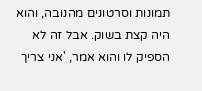תמונות וסרטונים מהנובה, והוא היה קצת בשוק. אבל זה לא הספיק לו והוא אמר, 'אני צריך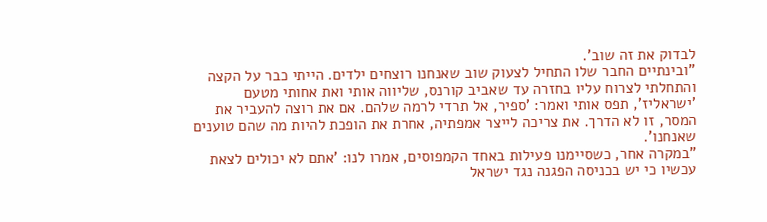לבדוק את זה שוב'.
"ובינתיים החבר שלו התחיל לצעוק שוב שאנחנו רוצחים ילדים. הייתי כבר על הקצה והתחלתי לצרוח עליו בחזרה עד שאביב קורנס, שליווה אותי ואת אחותי מטעם 'ישראליז', תפס אותי ואמר: 'ספיר, אל תרדי לרמה שלהם. אם את רוצה להעביר את המסר, זו לא הדרך. את צריכה לייצר אמפתיה, אחרת את הופכת להיות מה שהם טוענים שאנחנו'.
"במקרה אחר, כשסיימנו פעילות באחד הקמפוסים, אמרו לנו: 'אתם לא יכולים לצאת עכשיו כי יש בכניסה הפגנה נגד ישראל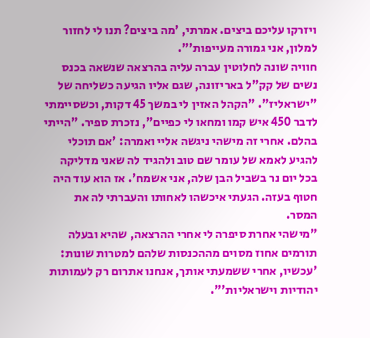ויזרקו עליכם ביצים. אמרתי, 'מה ביצים? תנו לי לחזור למלון, אני גמורה מעייפות'".
חוויה שונה לחלוטין עברה עליה בהרצאה שנשאה בכנס נשים של קק"ל באריזונה, שגם אליו הגיעה כשליחה של "ישראליז". "הקהל האזין לי במשך 45 דקות, וכשסיימתי לדבר 450 איש קמו ומחאו לי כפיים", נזכרת ספיר. "הייתי בהלם. אחרי זה מישהי ניגשה אליי ואמרה: 'אם תוכלי להגיע לאמא של עומר שם טוב ולהגיד לה שאני מדליקה בכל יום נר בשביל הבן שלה, אני אשמח'. אז הוא עוד היה חטוף בעזה. הגעתי איכשהו לאחותו והעברתי לה את המסר.
"מישהי אחרת סיפרה לי אחרי ההרצאה, שהיא ובעלה תורמים אחוז מסוים מההכנסות שלהם למטרות שונות: 'עכשיו, אחרי ששמעתי אותך, אנחנו אתרום רק לעמותות יהודיות וישראליות'".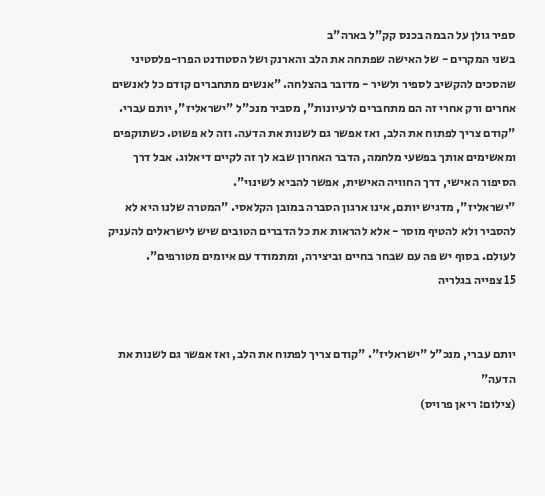ספיר גולן על הבמה בכנס קק"ל בארה"ב
בשני המקרים - של האישה שפתחה את הלב והארנק ושל הסטודנט הפרו-פלסטיני שהסכים להקשיב לספיר ולשיר - מדובר בהצלחה. "אנשים מתחברים קודם כל לאנשים אחרים ורק אחרי זה הם מתחברים לרעיונות", מסביר מנכ"ל "ישראליז", יותם עברי.
"קודם צריך לפתוח את הלב, ואז אפשר גם לשנות את הדעה. וזה לא פשוט. כשתוקפים ומאשימים אותך בפשעי מלחמה, הדבר האחרון שבא לך זה לקיים דיאלוג. אבל דרך הסיפור האישי, דרך החוויה האישית, אפשר להביא לשינוי".
"ישראליז", מדגיש יותם, אינו ארגון הסברה במובן הקלאסי. "המטרה שלנו היא לא להסביר ולא להטיף מוסר - אלא להראות את כל הדברים הטובים שיש לישראלים להעניק לעולם. בסוף יש פה עם שבחר בחיים וביצירה, ומתמודד עם איומים מטורפים".
15 צפייה בגלריה


יותם עברי, מנכ"ל "ישראליז". "קודם צריך לפתוח את הלב, ואז אפשר גם לשנות את הדעה"
(צילום: ריאן פרויס)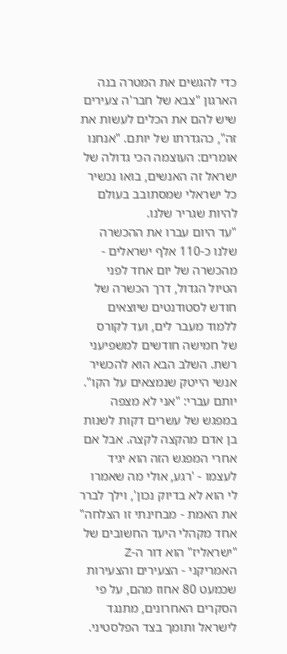כדי להגשים את המטרה בנה הארגון "צבא של חבר'ה צעירים שיש להם את הכלים לעשות את זה", כהגדרתו של יותם. "אנחנו אומרים: העוצמה הכי גדולה של ישראל זה האנשים, בואו נכשיר כל ישראלי שמסתובב בעולם להיות שגריר שלנו.
"עד היום עברו את ההכשרה שלנו כ-110 אלף ישראלים - מהכשרה של יום אחד לפני הטיול הגדול, דרך הכשרה של חודש לסטודנטים שיוצאים ללמוד מעבר לים, ועד לקורס של חמישה חודשים למשפיעני רשת. השלב הבא הוא להכשיר אנשי הייטק שנמצאים על הקו".
יותם עברי: "אני לא מצפה במפגש של עשרים דקות לשנות בן אדם מהקצה לקצה. אבל אם אחרי המפגש הזה הוא יגיד לעצמו - 'רגע, אולי מה שאמרו לי הוא לא בדיוק נכון', וילך לברר את האמת - מבחינתי זו הצלחה"
אחד מקהלי היעד החשובים של "ישראליז" הוא דור ה-Z האמריקני - הצעירים והצעירות שכמעט 80 אחוז מהם, על פי הסקרים האחרונים, מתנגד לישראל ותומך בצד הפלסטיני.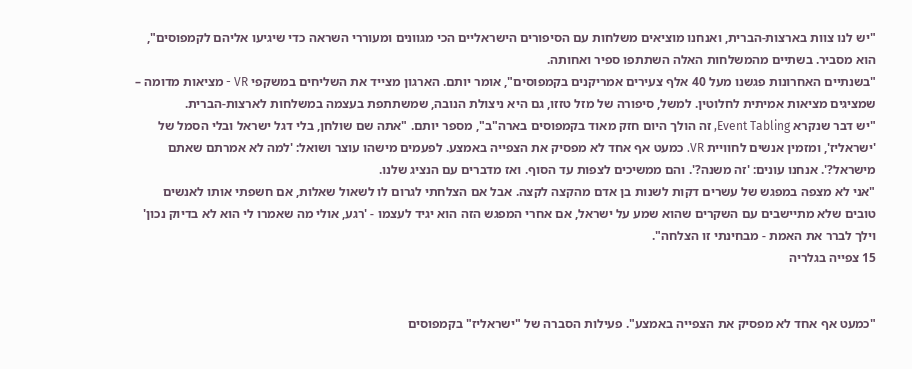"יש לנו צוות בארצות-הברית, ואנחנו מוציאים משלחות עם הסיפורים הישראליים הכי מגוונים ומעוררי השראה כדי שיגיעו אליהם לקמפוסים", הוא מסביר. בשתיים מהמשלחות האלה השתתפו ספיר ואחותה.
"בשנתיים האחרונות פגשנו מעל 40 אלף צעירים אמריקנים בקמפוסים", אומר יותם. הארגון מצייד את השליחים במשקפי VR - מציאות מדומה – שמציגים מציאות אמיתית לחלוטין. למשל, סיפורה של מזל טזזו, גם היא ניצולת הנובה, שמשתתפת בעצמה במשלחות לארצות-הברית.
"יש דבר שנקרא Event Tabling, זה הולך היום חזק מאוד בקמפוסים בארה"ב", מספר יותם. "אתה שם שולחן, בלי דגל ישראל ובלי הסמל של 'ישראליז', ומזמין אנשים לחוויית VR. כמעט אף אחד לא מפסיק את הצפייה באמצע. לפעמים מישהו עוצר ושואל: 'למה לא אמרתם שאתם מישראל?'. אנחנו עונים: 'זה משנה?'. והם ממשיכים לצפות עד הסוף. ואז מדברים עם הנציג שלנו.
"אני לא מצפה במפגש של עשרים דקות לשנות בן אדם מהקצה לקצה. אבל אם הצלחתי לגרום לו לשאול שאלות, אם חשפתי אותו לאנשים טובים שלא מתיישבים עם השקרים שהוא שמע על ישראל, אם אחרי המפגש הזה הוא יגיד לעצמו - 'רגע, אולי מה שאמרו לי הוא לא בדיוק נכון' וילך לברר את האמת - מבחינתי זו הצלחה".
15 צפייה בגלריה


"כמעט אף אחד לא מפסיק את הצפייה באמצע". פעילות הסברה של "ישראליז" בקמפוסים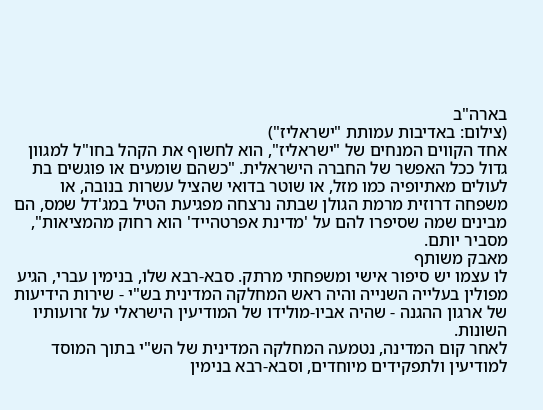בארה"ב
(צילום: באדיבות עמותת "ישראליז")
אחד הקווים המנחים של "ישראליז", הוא לחשוף את הקהל בחו"ל למגוון גדול ככל האפשר של החברה הישראלית. "כשהם שומעים או פוגשים בת לעולים מאתיופיה כמו מזל, או שוטר בדואי שהציל עשרות בנובה, או משפחה דרוזית מרמת הגולן שבתה נרצחה מפגיעת הטיל במג'דל שמס, הם מבינים שמה שסיפרו להם על 'מדינת אפרטהייד' הוא רחוק מהמציאות", מסביר יותם.
מאבק משותף
לו עצמו יש סיפור אישי ומשפחתי מרתק. סבא-רבא שלו, בנימין עברי, הגיע מפולין בעלייה השנייה והיה ראש המחלקה המדינית בש"י - שירות הידיעות של ארגון ההגנה - שהיה אביו-מולידו של המודיעין הישראלי על זרועותיו השונות.
לאחר קום המדינה, נטמעה המחלקה המדינית של הש"י בתוך המוסד למודיעין ולתפקידים מיוחדים, וסבא-רבא בנימין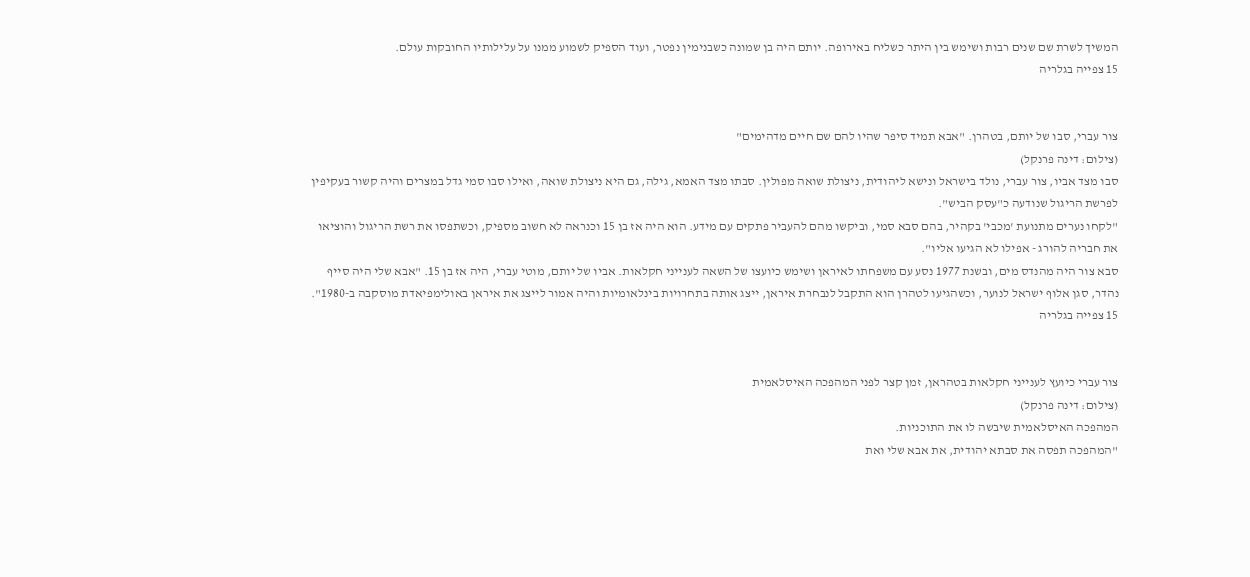המשיך לשרת שם שנים רבות ושימש בין היתר כשליח באירופה. יותם היה בן שמונה כשבנימין נפטר, ועוד הספיק לשמוע ממנו על עלילותיו החובקות עולם.
15 צפייה בגלריה


צור עברי, סבו של יותם, בטהרן. "אבא תמיד סיפר שהיו להם שם חיים מדהימים"
(צילום: דינה פרנקל)
סבו מצד אביו, צור עברי, נולד בישראל ונישא ליהודית, ניצולת שואה מפולין. סבתו מצד האמא, גילה, גם היא ניצולת שואה, ואילו סבו סמי גדל במצרים והיה קשור בעקיפין לפרשת הריגול שנודעה כ"עסק הביש".
"לקחו נערים מתנועת 'מכבי' בקהיר, בהם סבא סמי, וביקשו מהם להעביר פתקים עם מידע. הוא היה אז בן 15 וכנראה לא חשוב מספיק, וכשתפסו את רשת הריגול והוציאו את חבריה להורג - אפילו לא הגיעו אליו".
סבא צור היה מהנדס מים, ובשנת 1977 נסע עם משפחתו לאיראן ושימש כיועצו של השאה לענייני חקלאות. אביו של יותם, מוטי עברי, היה אז בן 15. "אבא שלי היה סייף נהדר, סגן אלוף ישראל לנוער, וכשהגיעו לטהרן הוא התקבל לנבחרת איראן, ייצג אותה בתחרויות בינלאומיות והיה אמור לייצג את איראן באולימפיאדת מוסקבה ב-1980".
15 צפייה בגלריה


צור עברי כיועץ לענייני חקלאות בטהראן, זמן קצר לפני המהפכה האיסלאמית
(צילום: דינה פרנקל)
המהפכה האיסלאמית שיבשה לו את התוכניות.
"המהפכה תפסה את סבתא יהודית, את אבא שלי ואת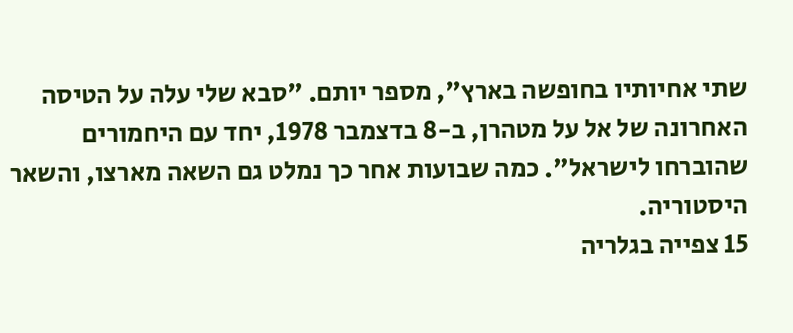שתי אחיותיו בחופשה בארץ", מספר יותם. "סבא שלי עלה על הטיסה האחרונה של אל על מטהרן, ב-8 בדצמבר 1978, יחד עם היחמורים שהוברחו לישראל". כמה שבועות אחר כך נמלט גם השאה מארצו, והשאר היסטוריה.
15 צפייה בגלריה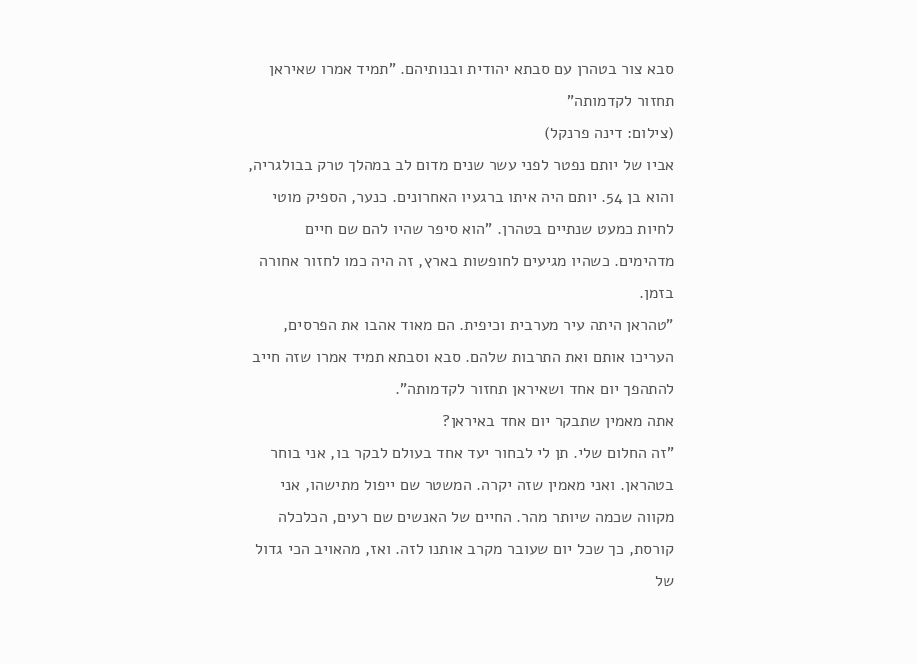סבא צור בטהרן עם סבתא יהודית ובנותיהם. "תמיד אמרו שאיראן תחזור לקדמותה"
(צילום: דינה פרנקל)
אביו של יותם נפטר לפני עשר שנים מדום לב במהלך טרק בבולגריה, והוא בן 54. יותם היה איתו ברגעיו האחרונים. כנער, הספיק מוטי לחיות כמעט שנתיים בטהרן. "הוא סיפר שהיו להם שם חיים מדהימים. כשהיו מגיעים לחופשות בארץ, זה היה כמו לחזור אחורה בזמן.
"טהראן היתה עיר מערבית וכיפית. הם מאוד אהבו את הפרסים, העריכו אותם ואת התרבות שלהם. סבא וסבתא תמיד אמרו שזה חייב להתהפך יום אחד ושאיראן תחזור לקדמותה".
אתה מאמין שתבקר יום אחד באיראן?
"זה החלום שלי. תן לי לבחור יעד אחד בעולם לבקר בו, אני בוחר בטהראן. ואני מאמין שזה יקרה. המשטר שם ייפול מתישהו, אני מקווה שכמה שיותר מהר. החיים של האנשים שם רעים, הכלכלה קורסת, כך שכל יום שעובר מקרב אותנו לזה. ואז, מהאויב הכי גדול של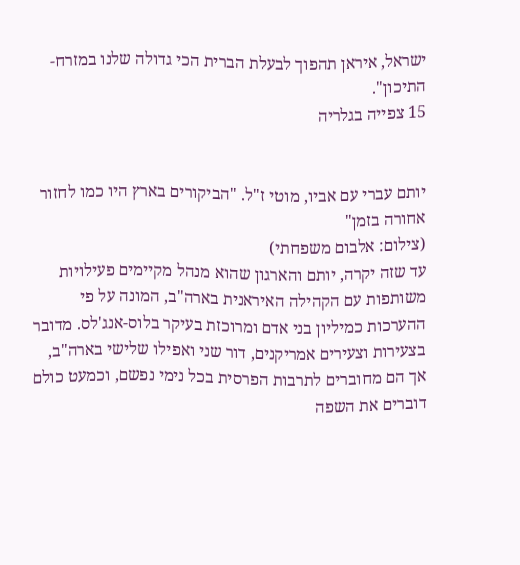ישראל, איראן תהפוך לבעלת הברית הכי גדולה שלנו במזרח-התיכון".
15 צפייה בגלריה


יותם עברי עם אביו, מוטי ז"ל. "הביקורים בארץ היו כמו לחזור אחורה בזמן"
(צילום: אלבום משפחתי)
עד שזה יקרה, יותם והארגון שהוא מנהל מקיימים פעילויות משותפות עם הקהילה האיראנית בארה"ב, המונה על פי ההערכות כמיליון בני אדם ומרוכזת בעיקר בלוס-אנג'לס. מדובר בצעירות וצעירים אמריקנים, דור שני ואפילו שלישי בארה"ב, אך הם מחוברים לתרבות הפרסית בכל נימי נפשם, וכמעט כולם דוברים את השפה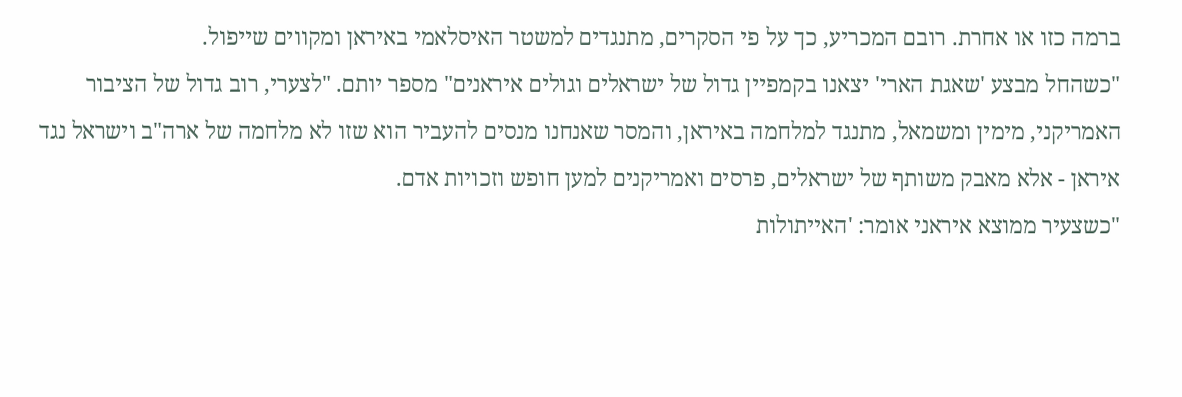ברמה כזו או אחרת. רובם המכריע, כך על פי הסקרים, מתנגדים למשטר האיסלאמי באיראן ומקווים שייפול.
"כשהחל מבצע 'שאגת הארי' יצאנו בקמפיין גדול של ישראלים וגולים איראנים" מספר יותם. "לצערי, רוב גדול של הציבור האמריקני, מימין ומשמאל, מתנגד למלחמה באיראן, והמסר שאנחנו מנסים להעביר הוא שזו לא מלחמה של ארה"ב וישראל נגד איראן - אלא מאבק משותף של ישראלים, פרסים ואמריקנים למען חופש וזכויות אדם.
"כשצעיר ממוצא איראני אומר: 'האייתולות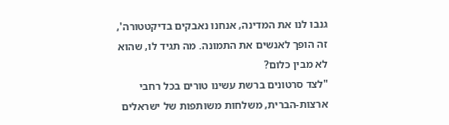גנבו לנו את המדינה, אנחנו נאבקים בדיקטטורה', זה הופך לאנשים את התמונה. מה תגיד לו, שהוא לא מבין כלום?
"לצד סרטונים ברשת עשינו טורים בכל רחבי ארצות-הברית, משלחות משותפות של ישראלים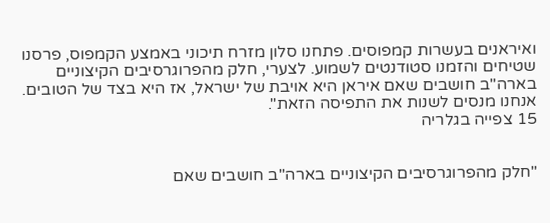ואיראנים בעשרות קמפוסים. פתחנו סלון מזרח תיכוני באמצע הקמפוס, פרסנו שטיחים והזמנו סטודנטים לשמוע. לצערי, חלק מהפרוגרסיבים הקיצוניים בארה"ב חושבים שאם איראן היא אויבת של ישראל, אז היא בצד של הטובים. אנחנו מנסים לשנות את התפיסה הזאת".
15 צפייה בגלריה


"חלק מהפרוגרסיבים הקיצוניים בארה"ב חושבים שאם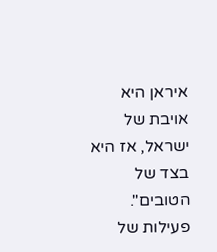איראן היא אויבת של ישראל, אז היא בצד של הטובים". פעילות של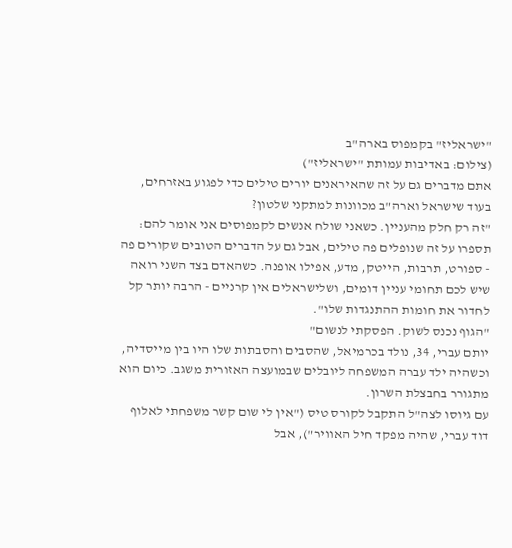"ישראליז" בקמפוס בארה"ב
(צילום: באדיבות עמותת "ישראליז")
אתם מדברים גם על זה שהאיראנים יורים טילים כדי לפגוע באזרחים, בעוד שישראל וארה"ב מכוונות למתקני שלטון?
"זה רק חלק מהעניין. כשאני שולח אנשים לקמפוסים אני אומר להם: תספרו על זה שנופלים פה טילים, אבל גם על הדברים הטובים שקורים פה - ספורט, תרבות, הייטק, מדע, אפילו אופנה. כשהאדם בצד השני רואה שיש לכם תחומי עניין דומים, ושלישראלים אין קרניים - הרבה יותר קל לחדור את חומות ההתנגדות שלו".
"הגוף נכנס לשוק. הפסקתי לנשום"
יותם עברי, 34, נולד בכרמיאל, שהסבים והסבתות שלו היו בין מייסדיה, וכשהיה ילד עברה המשפחה ליובלים שבמועצה האזורית משגב. כיום הוא מתגורר בחבצלת השרון.
עם גיוסו לצה"ל התקבל לקורס טיס ("אין לי שום קשר משפחתי לאלוף דוד עברי, שהיה מפקד חיל האוויר"), אבל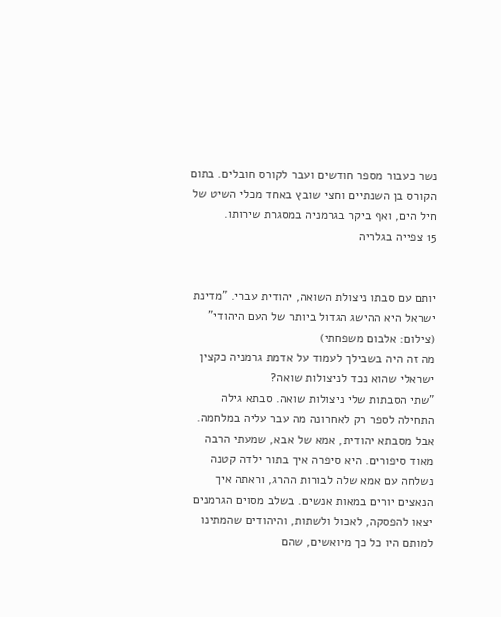נשר כעבור מספר חודשים ועבר לקורס חובלים. בתום הקורס בן השנתיים וחצי שובץ באחד מכלי השיט של חיל הים, ואף ביקר בגרמניה במסגרת שירותו.
15 צפייה בגלריה


יותם עם סבתו ניצולת השואה, יהודית עברי. "מדינת ישראל היא ההישג הגדול ביותר של העם היהודי"
(צילום: אלבום משפחתי)
מה זה היה בשבילך לעמוד על אדמת גרמניה כקצין ישראלי שהוא נכד לניצולות שואה?
"שתי הסבתות שלי ניצולות שואה. סבתא גילה התחילה לספר רק לאחרונה מה עבר עליה במלחמה. אבל מסבתא יהודית, אמא של אבא, שמעתי הרבה מאוד סיפורים. היא סיפרה איך בתור ילדה קטנה נשלחה עם אמא שלה לבורות ההרג, וראתה איך הנאצים יורים במאות אנשים. בשלב מסוים הגרמנים יצאו להפסקה, לאכול ולשתות, והיהודים שהמתינו למותם היו כל כך מיואשים, שהם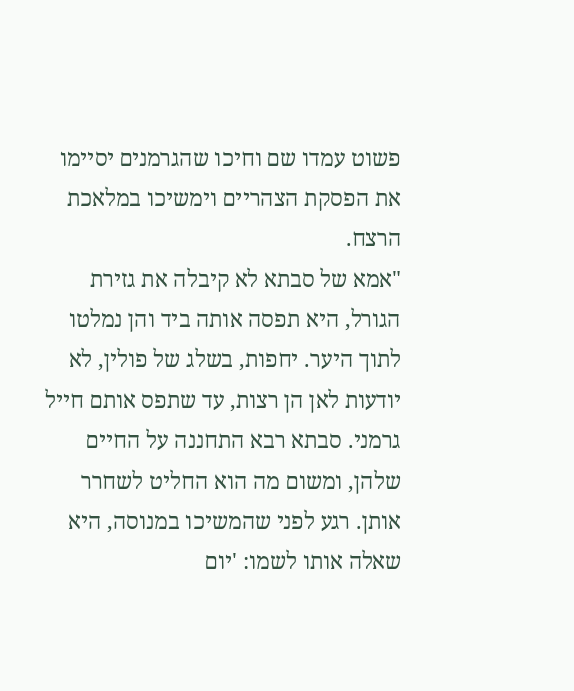פשוט עמדו שם וחיכו שהגרמנים יסיימו את הפסקת הצהריים וימשיכו במלאכת הרצח.
"אמא של סבתא לא קיבלה את גזירת הגורל, היא תפסה אותה ביד והן נמלטו לתוך היער. יחפות, בשלג של פולין, לא יודעות לאן הן רצות, עד שתפס אותם חייל גרמני. סבתא רבא התחננה על החיים שלהן, ומשום מה הוא החליט לשחרר אותן. רגע לפני שהמשיכו במנוסה, היא שאלה אותו לשמו: 'יום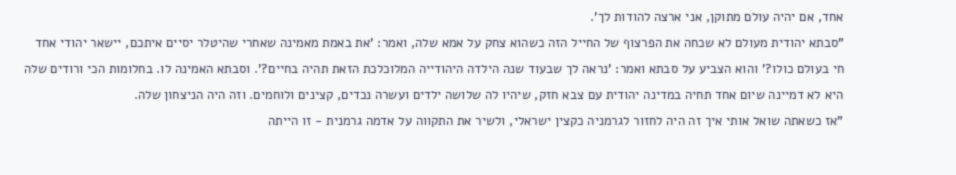אחד, אם יהיה עולם מתוקן, אני ארצה להודות לך'.
"סבתא יהודית מעולם לא שכחה את הפרצוף של החייל הזה כשהוא צחק על אמא שלה, ואמר: 'את באמת מאמינה שאחרי שהיטלר יסיים איתכם, יישאר יהודי אחד חי בעולם כולו?' והוא הצביע על סבתא ואמר: 'נראה לך שבעוד שנה הילדה היהודייה המלוכלכת הזאת תהיה בחיים?'. וסבתא האמינה לו. בחלומות הכי ורודים שלה היא לא דמיינה שיום אחד תחיה במדינה יהודית עם צבא חזק, שיהיו לה שלושה ילדים ועשרה נכדים, קצינים ולוחמים. וזה היה הניצחון שלה.
"אז כשאתה שואל אותי איך זה היה לחזור לגרמניה כקצין ישראלי, ולשיר את התקווה על אדמה גרמנית - זו הייתה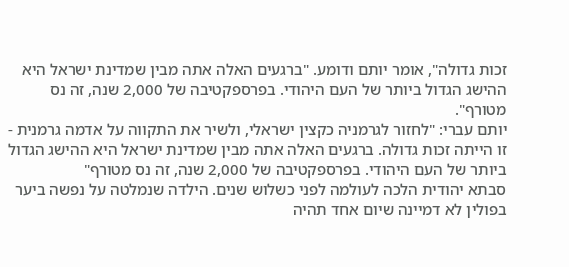זכות גדולה", אומר יותם ודומע. "ברגעים האלה אתה מבין שמדינת ישראל היא ההישג הגדול ביותר של העם היהודי. בפרספקטיבה של 2,000 שנה, זה נס מטורף".
יותם עברי: "לחזור לגרמניה כקצין ישראלי, ולשיר את התקווה על אדמה גרמנית - זו הייתה זכות גדולה. ברגעים האלה אתה מבין שמדינת ישראל היא ההישג הגדול ביותר של העם היהודי. בפרספקטיבה של 2,000 שנה, זה נס מטורף"
סבתא יהודית הלכה לעולמה לפני כשלוש שנים. הילדה שנמלטה על נפשה ביער בפולין לא דמיינה שיום אחד תהיה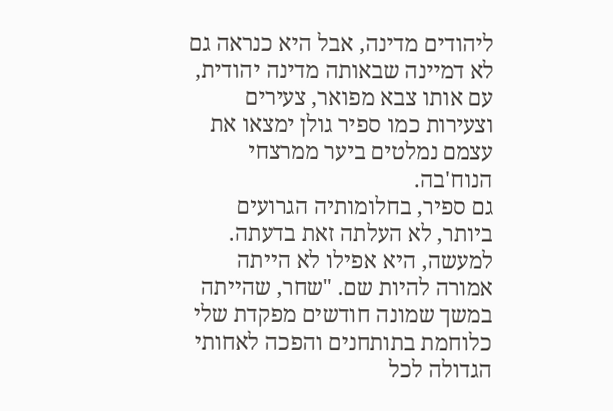ליהודים מדינה, אבל היא כנראה גם לא דמיינה שבאותה מדינה יהודית, עם אותו צבא מפואר, צעירים וצעירות כמו ספיר גולן ימצאו את עצמם נמלטים ביער ממרצחי הנוח'בה.
גם ספיר, בחלומותיה הגרועים ביותר, לא העלתה זאת בדעתה. למעשה, היא אפילו לא הייתה אמורה להיות שם. "שחר, שהייתה במשך שמונה חודשים מפקדת שלי כלוחמת בתותחנים והפכה לאחותי הגדולה לכל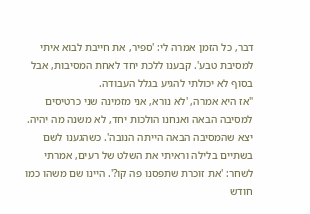דבר, כל הזמן אמרה לי: 'ספיר, את חייבת לבוא איתי למסיבת טבע'. קבענו ללכת יחד לאחת המסיבות, אבל בסוף לא יכולתי להגיע בגלל העבודה.
"אז היא אמרה, 'לא נורא, אני מזמינה שני כרטיסים למסיבה הבאה ואנחנו הולכות יחד, לא משנה מה יהיה. יצא שהמסיבה הבאה הייתה הנובה'. כשהגענו לשם בשתיים בלילה וראיתי את השלט של רעים, אמרתי לשחר: 'את זוכרת שתפסנו פה קו?'. היינו שם משהו כמו חודש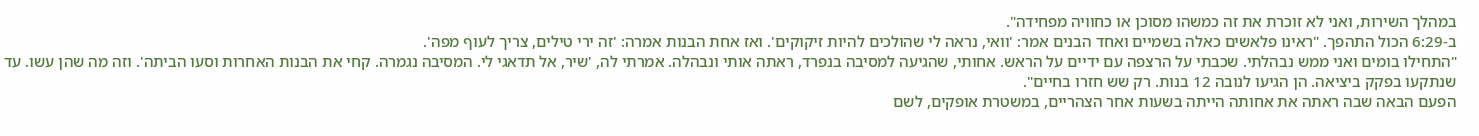במהלך השירות, ואני לא זוכרת את זה כמשהו מסוכן או כחוויה מפחידה".
ב-6:29 הכול התהפך. "ראינו פלאשים כאלה בשמיים ואחד הבנים אמר: 'וואי, נראה לי שהולכים להיות זיקוקים'. ואז אחת הבנות אמרה: 'זה ירי טילים, צריך לעוף מפה'.
"התחילו בומים ואני ממש נבהלתי. שכבתי על הרצפה עם ידיים על הראש. אחותי, שהגיעה למסיבה בנפרד, ראתה אותי ונבהלה. אמרתי לה, 'שיר, אל תדאגי לי. המסיבה נגמרה. קחי את הבנות האחרות וסעו הביתה'. וזה מה שהן עשו. עד שנתקעו בפקק ביציאה. הן הגיעו לנובה 12 בנות. רק שש חזרו בחיים".
הפעם הבאה שבה ראתה את אחותה הייתה בשעות אחר הצהריים, במשטרת אופקים, לשם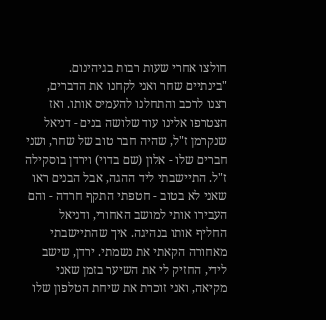חולצו אחרי שעות רבות בגיהינום.
"בינתיים שחר ואני לקחנו את הדברים, רצנו לרכב והתחלנו להעמיס אותו. ואז הצטרפו אלינו עוד שלושה בנים - דניאל שנקרמן ז"ל, שהיה חבר טוב של שחר, ושני חברים שלו - אלון (שם בדוי) וירדן בוסקילה ז"ל. התיישבתי ליד ההגה, אבל הבנים ראו שאני לא בטוב - חטפתי התקף חרדה - והם העבירו אותי למושב האחורי, ודניאל החליף אותו בנהיגה. איך שהתיישבתי מאחורה הקאתי את נשמתי. ירדן, שישב לידי, החזיק לי את השיער בזמן שאני מקיאה, ואני זוכרת את שיחת הטלפון שלו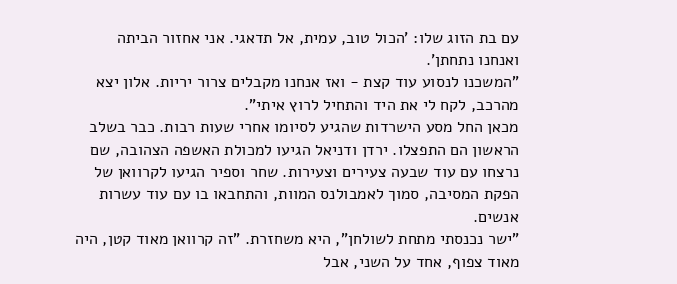עם בת הזוג שלו: 'הכול טוב, עמית, אל תדאגי. אני אחזור הביתה ואנחנו נתחתן'.
"המשכנו לנסוע עוד קצת - ואז אנחנו מקבלים צרור יריות. אלון יצא מהרכב, לקח לי את היד והתחיל לרוץ איתי".
מכאן החל מסע הישרדות שהגיע לסיומו אחרי שעות רבות. כבר בשלב הראשון הם התפצלו. ירדן ודניאל הגיעו למכולת האשפה הצהובה, שם נרצחו עם עוד שבעה צעירים וצעירות. שחר וספיר הגיעו לקרוואן של הפקת המסיבה, סמוך לאמבולנס המוות, והתחבאו בו עם עוד עשרות אנשים.
"ישר נכנסתי מתחת לשולחן", היא משחזרת. "זה קרוואן מאוד קטן, היה מאוד צפוף, אחד על השני, אבל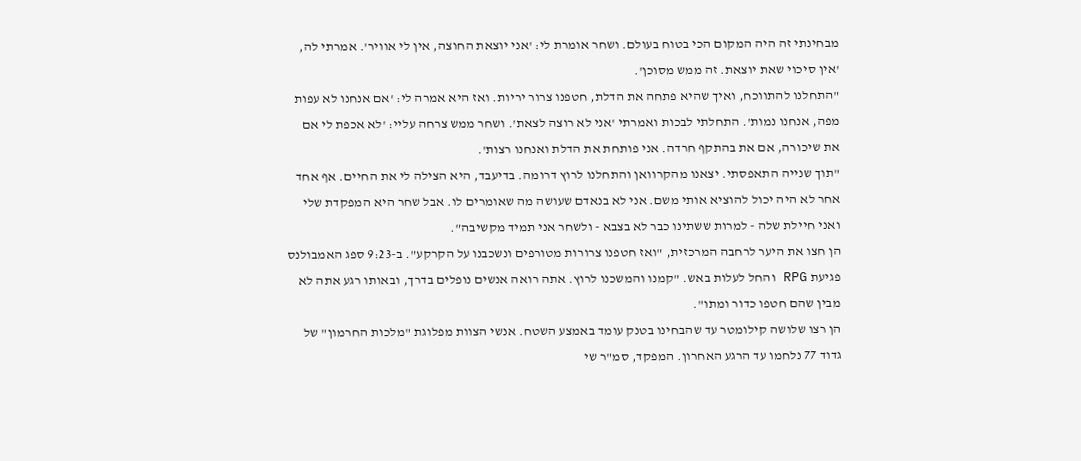מבחינתי זה היה המקום הכי בטוח בעולם. ושחר אומרת לי: 'אני יוצאת החוצה, אין לי אוויר'. אמרתי לה, 'אין סיכוי שאת יוצאת. זה ממש מסוכן'.
"התחלנו להתווכח, ואיך שהיא פתחה את הדלת, חטפנו צרור יריות. ואז היא אמרה לי: 'אם אנחנו לא עפות מפה, אנחנו נמות'. התחלתי לבכות ואמרתי 'אני לא רוצה לצאת'. ושחר ממש צרחה עליי: 'לא אכפת לי אם את שיכורה, אם את בהתקף חרדה. אני פותחת את הדלת ואנחנו רצות'.
"תוך שנייה התאפסתי. יצאנו מהקרוואן והתחלנו לרוץ דרומה. בדיעבד, היא הצילה לי את החיים. אף אחד אחר לא היה יכול להוציא אותי משם. אני לא בנאדם שעושה מה שאומרים לו. אבל שחר היא המפקדת שלי ואני חיילת שלה - למרות ששתינו כבר לא בצבא - ולשחר אני תמיד מקשיבה".
הן חצו את היער לרחבה המרכזית, "ואז חטפנו צרורות מטורפים ונשכבנו על הקרקע". ב-9:23 ספג האמבולנס פגיעת RPG והחל לעלות באש. "קמנו והמשכנו לרוץ. אתה רואה אנשים נופלים בדרך, ובאותו רגע אתה לא מבין שהם חטפו כדור ומתו".
הן רצו שלושה קילומטר עד שהבחינו בטנק עומד באמצע השטח. אנשי הצוות מפלוגת "מלכות החרמון" של גדוד 77 נלחמו עד הרגע האחרון. המפקד, סמ"ר שי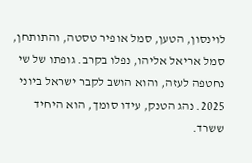לוינסון, הטען, סמל אופיר טסטה, והתותחן, סמל אריאל אליהו, נפלו בקרב. גופתו של שי נחטפה לעזה, והוא הושב לקבר ישראל ביוני 2025. נהג הטנק, עידו סומך, הוא היחיד ששרד.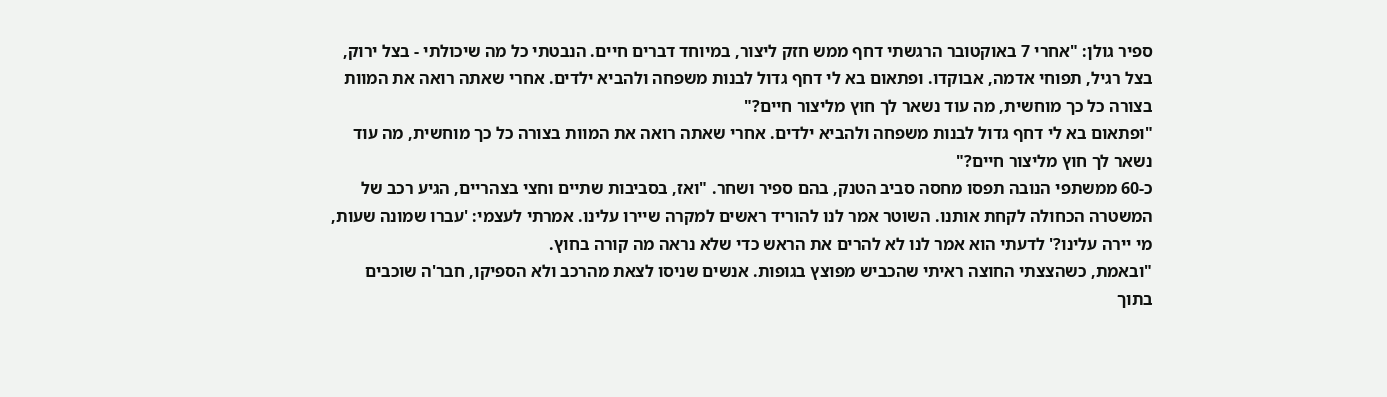ספיר גולן: "אחרי 7 באוקטובר הרגשתי דחף ממש חזק ליצור, במיוחד דברים חיים. הנבטתי כל מה שיכולתי - בצל ירוק, בצל רגיל, תפוחי אדמה, אבוקדו. ופתאום בא לי דחף גדול לבנות משפחה ולהביא ילדים. אחרי שאתה רואה את המוות בצורה כל כך מוחשית, מה עוד נשאר לך חוץ מליצור חיים?"
"ופתאום בא לי דחף גדול לבנות משפחה ולהביא ילדים. אחרי שאתה רואה את המוות בצורה כל כך מוחשית, מה עוד נשאר לך חוץ מליצור חיים?"
כ-60 ממשתפי הנובה תפסו מחסה סביב הטנק, בהם ספיר ושחר. "ואז, בסביבות שתיים וחצי בצהריים, הגיע רכב של המשטרה הכחולה לקחת אותנו. השוטר אמר לנו להוריד ראשים למקרה שיירו עלינו. אמרתי לעצמי: 'עברו שמונה שעות, מי יירה עלינו?' לדעתי הוא אמר לנו לא להרים את הראש כדי שלא נראה מה קורה בחוץ.
"ובאמת, כשהצצתי החוצה ראיתי שהכביש מפוצץ בגופות. אנשים שניסו לצאת מהרכב ולא הספיקו, חבר'ה שוכבים בתוך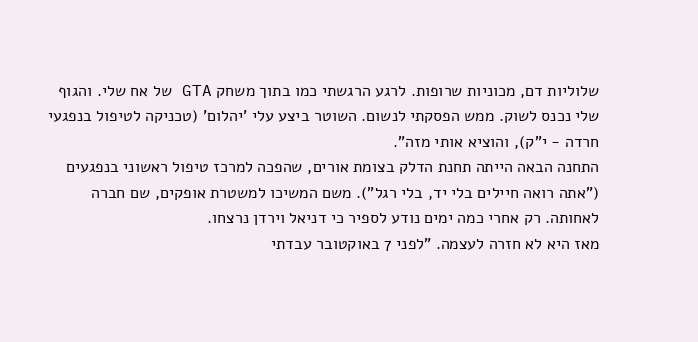שלוליות דם, מכוניות שרופות. לרגע הרגשתי כמו בתוך משחק GTA של אח שלי. והגוף שלי נכנס לשוק. ממש הפסקתי לנשום. השוטר ביצע עלי 'יהלום' (טכניקה לטיפול בנפגעי חרדה - י"ק), והוציא אותי מזה".
התחנה הבאה הייתה תחנת הדלק בצומת אורים, שהפכה למרכז טיפול ראשוני בנפגעים ("אתה רואה חיילים בלי יד, בלי רגל"). משם המשיכו למשטרת אופקים, שם חברה לאחותה. רק אחרי כמה ימים נודע לספיר כי דניאל וירדן נרצחו.
מאז היא לא חזרה לעצמה. "לפני 7 באוקטובר עבדתי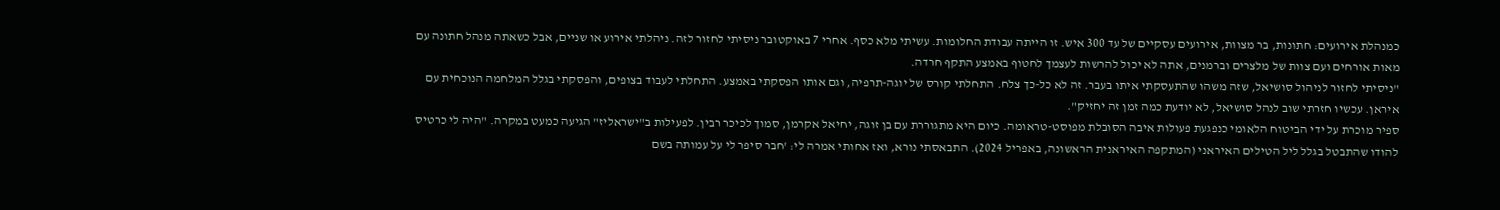כמנהלת אירועים: חתונות, בר מצוות, אירועים עסקיים של עד 300 איש. זו הייתה עבודת החלומות. עשיתי מלא כסף. אחרי 7 באוקטובר ניסיתי לחזור לזה. ניהלתי אירוע או שניים, אבל כשאתה מנהל חתונה עם מאות אורחים ועם צוות של מלצרים וברמנים, אתה לא יכול להרשות לעצמך לחטוף באמצע התקף חרדה.
"ניסיתי לחזור לניהול סושיאל, שזה משהו שהתעסקתי איתו בעבר. זה לא כל-כך צלח. התחלתי קורס של יוגה-תרפיה, וגם אותו הפסקתי באמצע. התחלתי לעבוד בצופים, והפסקתי בגלל המלחמה הנוכחית עם איראן. עכשיו חזרתי שוב לנהל סושיאל, לא יודעת כמה זמן זה יחזיק".
ספיר מוכרת על ידי הביטוח הלאומי כנפגעת פעולות איבה הסובלת מפוסט-טראומה. כיום היא מתגוררת עם בן זוגה, יחיאל אקרמן, סמוך לכיכר רבין. לפעילות ב"ישראליז" הגיעה כמעט במקרה. "היה לי כרטיס להודו שהתבטל בגלל ליל הטילים האיראני (המתקפה האיראנית הראשונה, באפריל 2024). התבאסתי נורא, ואז אחותי אמרה לי: 'חבר סיפר לי על עמותה בשם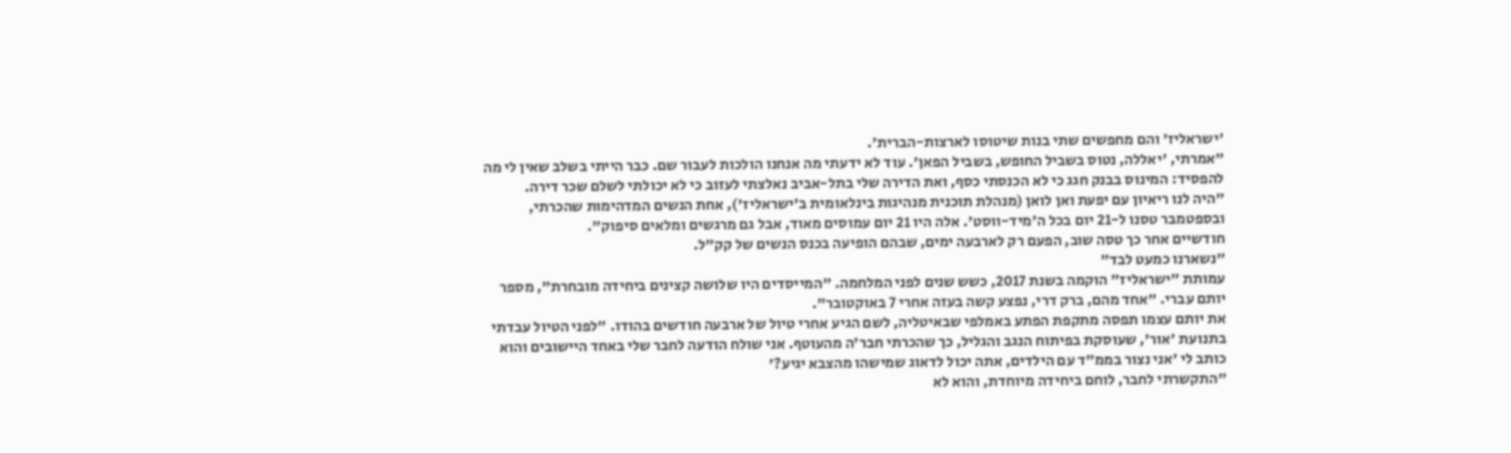'ישראליז' והם מחפשים שתי בנות שיטוסו לארצות-הברית'.
"אמרתי, 'יאללה, נטוס בשביל החופש, בשביל הפאן'. עוד לא ידעתי מה אנחנו הולכות לעבור שם. כבר הייתי בשלב שאין לי מה להפסיד: המינוס בבנק חגג כי לא הכנסתי כסף, ואת הדירה שלי בתל-אביב נאלצתי לעזוב כי לא יכולתי לשלם שכר דירה.
"היה לנו ריאיון עם יפעת ואן לואן (מנהלת תוכנית מנהיגות בינלאומית ב'ישראליז'), אחת הנשים המדהימות שהכרתי, ובספטמבר טסנו ל-21 יום בכל ה'מיד-ווסט'. אלה היו 21 יום עמוסים מאוד, אבל גם מרגשים ומלאים סיפוק".
חודשיים אחר כך טסה שוב, הפעם רק לארבעה ימים, שבהם הופיעה בכנס הנשים של קק"ל.
"נשארנו כמעט לבד"
עמותת "ישראליז" הוקמה בשנת 2017, כשש שנים לפני המלחמה. "המייסדים היו שלושה קצינים ביחידה מובחרת", מספר יותם עברי. "אחד מהם, ברק דרי, נפצע קשה בעזה אחרי 7 באוקטובר".
את יותם עצמו תפסה מתקפת הפתע באמלפי שבאיטליה, לשם הגיע אחרי טיול של ארבעה חודשים בהודו. "לפני הטיול עבדתי בתנועת 'אור', שעוסקת בפיתוח הנגב והגליל, כך שהכרתי חבר'ה מהעוטף. אני שולח הודעה לחבר שלי באחד היישובים והוא כותב לי 'אני נצור בממ"ד עם הילדים, אתה יכול לדאוג שמישהו מהצבא יגיע?'
"התקשרתי לחבר, לוחם ביחידה מיוחדת, והוא לא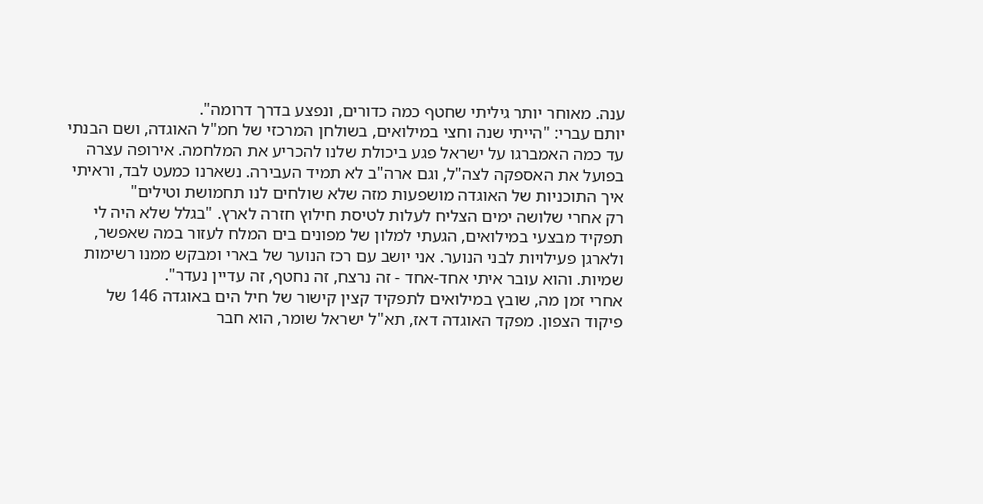ענה. מאוחר יותר גיליתי שחטף כמה כדורים, ונפצע בדרך דרומה".
יותם עברי: "הייתי שנה וחצי במילואים, בשולחן המרכזי של חמ"ל האוגדה, ושם הבנתי עד כמה האמברגו על ישראל פגע ביכולת שלנו להכריע את המלחמה. אירופה עצרה בפועל את האספקה לצה"ל, וגם ארה"ב לא תמיד העבירה. נשארנו כמעט לבד, וראיתי איך התוכניות של האוגדה מושפעות מזה שלא שולחים לנו תחמושת וטילים"
רק אחרי שלושה ימים הצליח לעלות לטיסת חילוץ חזרה לארץ. "בגלל שלא היה לי תפקיד מבצעי במילואים, הגעתי למלון של מפונים בים המלח לעזור במה שאפשר, ולארגן פעילויות לבני הנוער. אני יושב עם רכז הנוער של בארי ומבקש ממנו רשימות שמיות. והוא עובר איתי אחד-אחד - זה נרצח, זה נחטף, זה עדיין נעדר".
אחרי זמן מה, שובץ במילואים לתפקיד קצין קישור של חיל הים באוגדה 146 של פיקוד הצפון. מפקד האוגדה דאז, תא"ל ישראל שומר, הוא חבר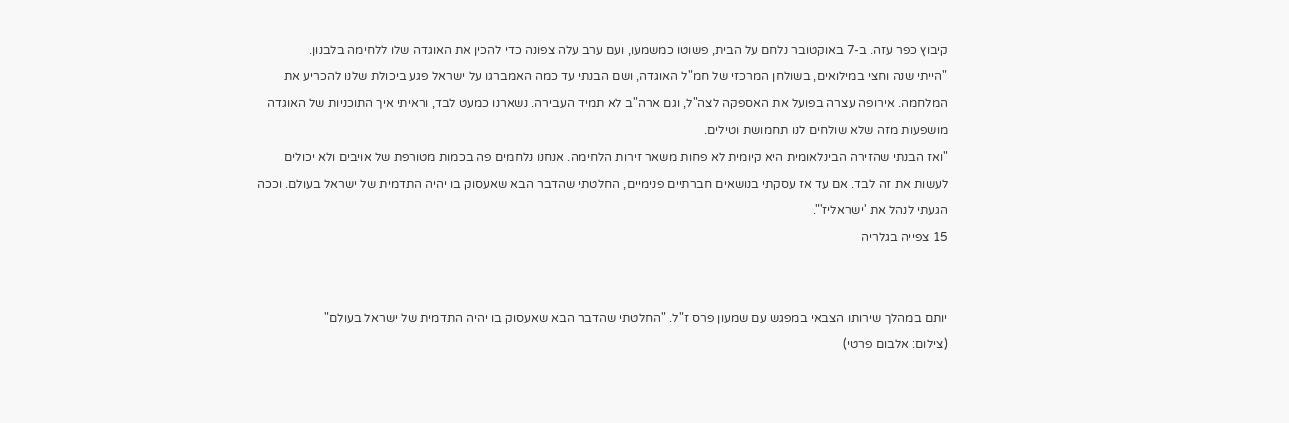קיבוץ כפר עזה. ב-7 באוקטובר נלחם על הבית, פשוטו כמשמעו, ועם ערב עלה צפונה כדי להכין את האוגדה שלו ללחימה בלבנון.
"הייתי שנה וחצי במילואים, בשולחן המרכזי של חמ"ל האוגדה, ושם הבנתי עד כמה האמברגו על ישראל פגע ביכולת שלנו להכריע את המלחמה. אירופה עצרה בפועל את האספקה לצה"ל, וגם ארה"ב לא תמיד העבירה. נשארנו כמעט לבד, וראיתי איך התוכניות של האוגדה מושפעות מזה שלא שולחים לנו תחמושת וטילים.
"ואז הבנתי שהזירה הבינלאומית היא קיומית לא פחות משאר זירות הלחימה. אנחנו נלחמים פה בכמות מטורפת של אויבים ולא יכולים לעשות את זה לבד. אם עד אז עסקתי בנושאים חברתיים פנימיים, החלטתי שהדבר הבא שאעסוק בו יהיה התדמית של ישראל בעולם. וככה הגעתי לנהל את 'ישראליז'".
15 צפייה בגלריה


יותם במהלך שירותו הצבאי במפגש עם שמעון פרס ז"ל. "החלטתי שהדבר הבא שאעסוק בו יהיה התדמית של ישראל בעולם"
(צילום: אלבום פרטי)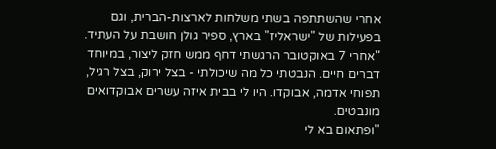אחרי שהשתתפה בשתי משלחות לארצות-הברית, וגם בפעילות של "ישראליז" בארץ, ספיר גולן חושבת על העתיד. "אחרי 7 באוקטובר הרגשתי דחף ממש חזק ליצור, במיוחד דברים חיים. הנבטתי כל מה שיכולתי - בצל ירוק, בצל רגיל, תפוחי אדמה, אבוקדו. היו לי בבית איזה עשרים אבוקדואים מונבטים.
"ופתאום בא לי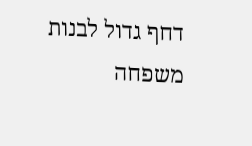דחף גדול לבנות משפחה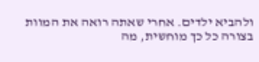ולהביא ילדים. אחרי שאתה רואה את המוות בצורה כל כך מוחשית, מה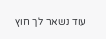עוד נשאר לך חוץ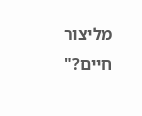מליצור חיים?"